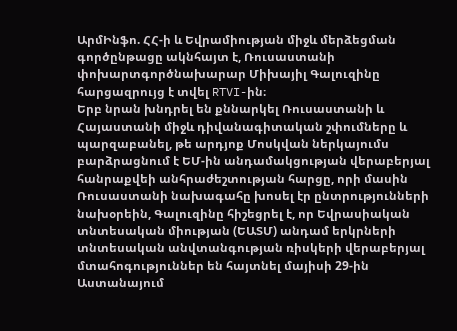ԱրմԻնֆո. ՀՀ-ի և Եվրամիության միջև մերձեցման գործընթացը ակնհայտ է, Ռուսաստանի փոխարտգործնախարար Միխայիլ Գալուզինը հարցազրույց է տվել RTVI-ին։
Երբ նրան խնդրել են քննարկել Ռուսաստանի և Հայաստանի միջև դիվանագիտական շփումները և պարզաբանել, թե արդյոք Մոսկվան ներկայումս բարձրացնում է ԵՄ-ին անդամակցության վերաբերյալ հանրաքվեի անհրաժեշտության հարցը, որի մասին Ռուսաստանի նախագահը խոսել էր ընտրությունների նախօրեին, Գալուզինը հիշեցրել է, որ Եվրասիական տնտեսական միության (ԵԱՏՄ) անդամ երկրների տնտեսական անվտանգության ռիսկերի վերաբերյալ մտահոգություններ են հայտնել մայիսի 29-ին Աստանայում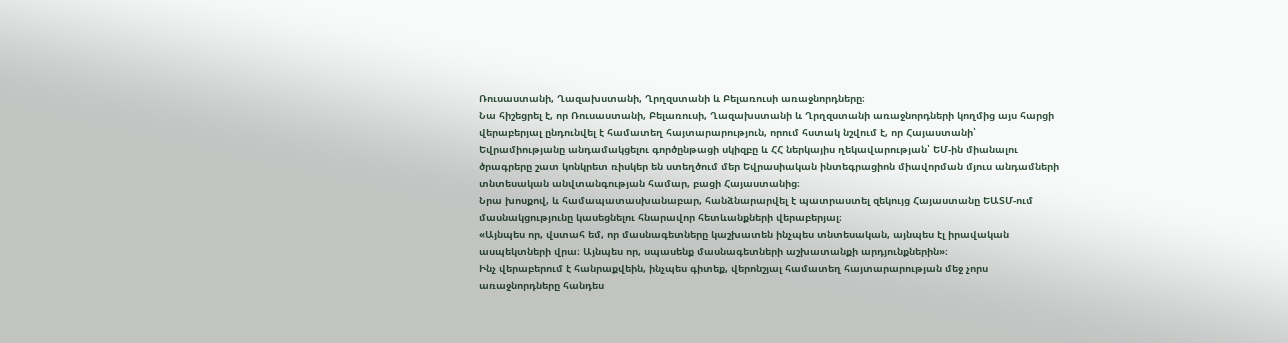Ռուսաստանի, Ղազախստանի, Ղրղզստանի և Բելառուսի առաջնորդները։
Նա հիշեցրել է, որ Ռուսաստանի, Բելառուսի, Ղազախստանի և Ղրղզստանի առաջնորդների կողմից այս հարցի վերաբերյալ ընդունվել է համատեղ հայտարարություն, որում հստակ նշվում է, որ Հայաստանի՝ Եվրամիությանը անդամակցելու գործընթացի սկիզբը և ՀՀ ներկայիս ղեկավարության՝ ԵՄ-ին միանալու ծրագրերը շատ կոնկրետ ռիսկեր են ստեղծում մեր Եվրասիական ինտեգրացիոն միավորման մյուս անդամների տնտեսական անվտանգության համար, բացի Հայաստանից։
Նրա խոսքով, և համապատասխանաբար, հանձնարարվել է պատրաստել զեկույց Հայաստանը ԵԱՏՄ-ում մասնակցությունը կասեցնելու հնարավոր հետևանքների վերաբերյալ։
«Այնպես որ, վստահ եմ, որ մասնագետները կաշխատեն ինչպես տնտեսական, այնպես էլ իրավական ասպեկտների վրա։ Այնպես որ, սպասենք մասնագետների աշխատանքի արդյունքներին»։
Ինչ վերաբերում է հանրաքվեին, ինչպես գիտեք, վերոնշյալ համատեղ հայտարարության մեջ չորս առաջնորդները հանդես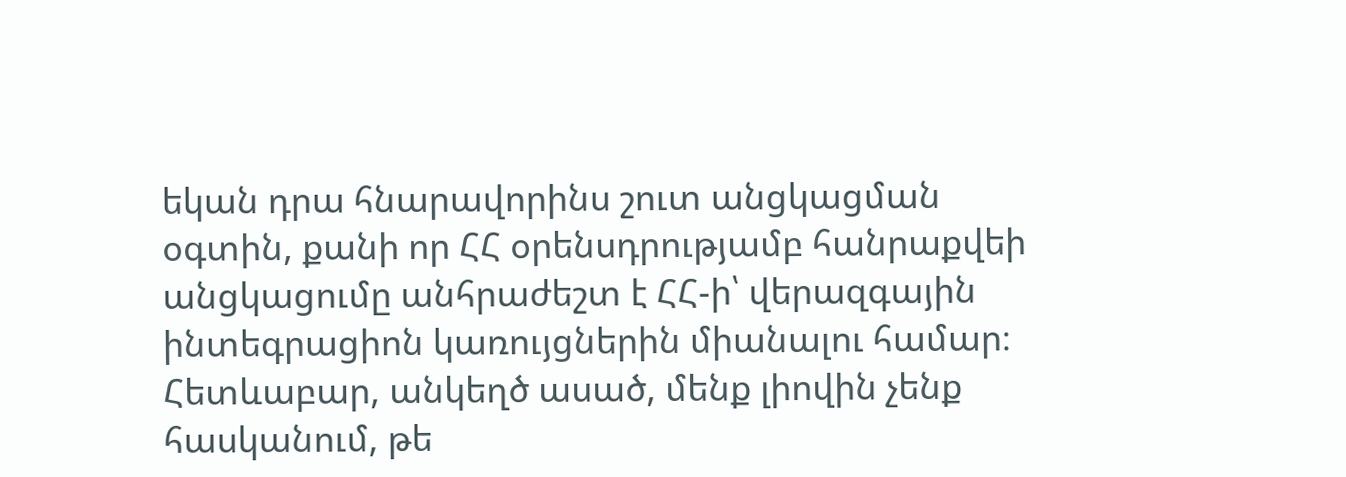եկան դրա հնարավորինս շուտ անցկացման օգտին, քանի որ ՀՀ օրենսդրությամբ հանրաքվեի անցկացումը անհրաժեշտ է ՀՀ-ի՝ վերազգային ինտեգրացիոն կառույցներին միանալու համար։ Հետևաբար, անկեղծ ասած, մենք լիովին չենք հասկանում, թե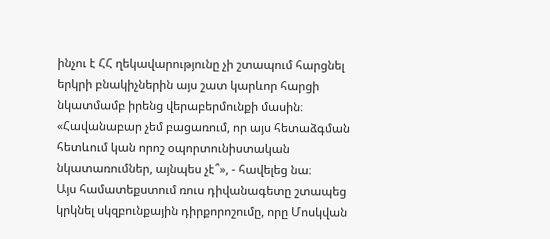ինչու է ՀՀ ղեկավարությունը չի շտապում հարցնել երկրի բնակիչներին այս շատ կարևոր հարցի նկատմամբ իրենց վերաբերմունքի մասին։ «Հավանաբար չեմ բացառում, որ այս հետաձգման հետևում կան որոշ օպորտունիստական նկատառումներ, այնպես չէ՞», - հավելեց նա։
Այս համատեքստում ռուս դիվանագետը շտապեց կրկնել սկզբունքային դիրքորոշումը, որը Մոսկվան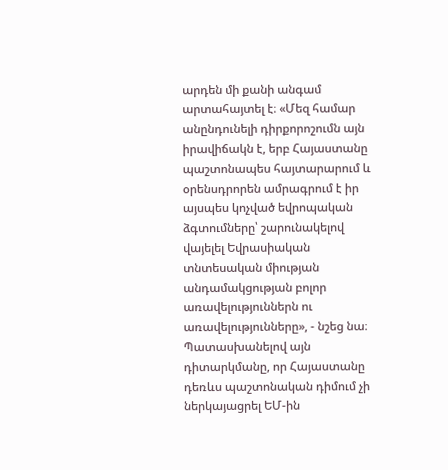արդեն մի քանի անգամ արտահայտել է։ «Մեզ համար անընդունելի դիրքորոշումն այն իրավիճակն է, երբ Հայաստանը պաշտոնապես հայտարարում և օրենսդրորեն ամրագրում է իր այսպես կոչված եվրոպական ձգտումները՝ շարունակելով վայելել Եվրասիական տնտեսական միության անդամակցության բոլոր առավելություններն ու առավելությունները», - նշեց նա։
Պատասխանելով այն դիտարկմանը, որ Հայաստանը դեռևս պաշտոնական դիմում չի ներկայացրել ԵՄ-ին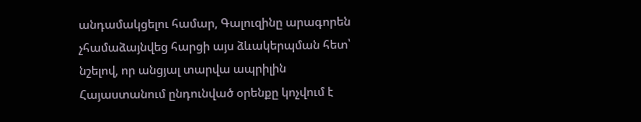անդամակցելու համար, Գալուզինը արագորեն չհամաձայնվեց հարցի այս ձևակերպման հետ՝ նշելով, որ անցյալ տարվա ապրիլին Հայաստանում ընդունված օրենքը կոչվում է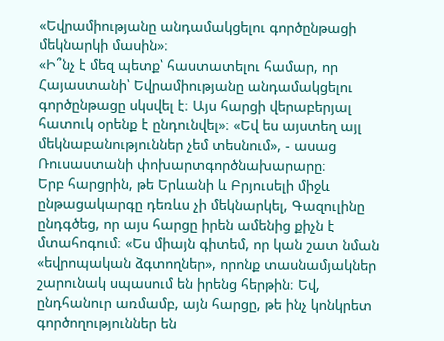«Եվրամիությանը անդամակցելու գործընթացի մեկնարկի մասին»։
«Ի՞նչ է մեզ պետք՝ հաստատելու համար, որ Հայաստանի՝ Եվրամիությանը անդամակցելու գործընթացը սկսվել է։ Այս հարցի վերաբերյալ հատուկ օրենք է ընդունվել»։ «Եվ ես այստեղ այլ մեկնաբանություններ չեմ տեսնում», - ասաց Ռուսաստանի փոխարտգործնախարարը։
Երբ հարցրին, թե Երևանի և Բրյուսելի միջև ընթացակարգը դեռևս չի մեկնարկել, Գազուլինը ընդգծեց, որ այս հարցը իրեն ամենից քիչն է մտահոգում։ «Ես միայն գիտեմ, որ կան շատ նման «եվրոպական ձգտողներ», որոնք տասնամյակներ շարունակ սպասում են իրենց հերթին։ Եվ, ընդհանուր առմամբ, այն հարցը, թե ինչ կոնկրետ գործողություններ են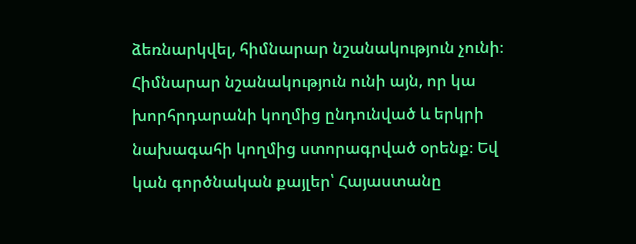ձեռնարկվել, հիմնարար նշանակություն չունի։ Հիմնարար նշանակություն ունի այն, որ կա խորհրդարանի կողմից ընդունված և երկրի նախագահի կողմից ստորագրված օրենք։ Եվ կան գործնական քայլեր՝ Հայաստանը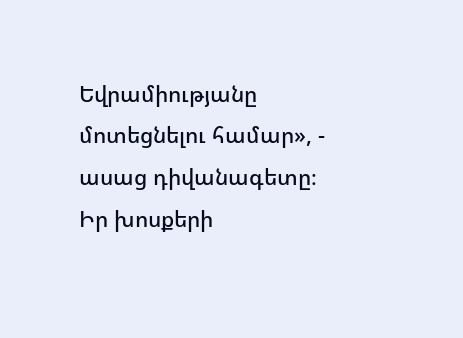Եվրամիությանը մոտեցնելու համար», - ասաց դիվանագետը։
Իր խոսքերի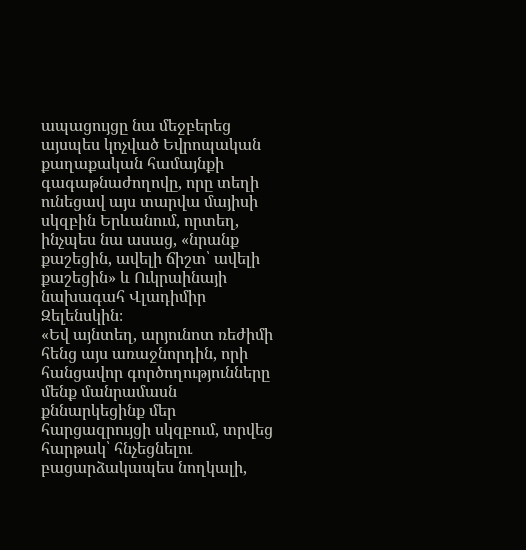ապացույցը նա մեջբերեց այսպես կոչված Եվրոպական քաղաքական համայնքի գագաթնաժողովը, որը տեղի ունեցավ այս տարվա մայիսի սկզբին Երևանում, որտեղ, ինչպես նա ասաց, «նրանք քաշեցին, ավելի ճիշտ՝ ավելի քաշեցին» և Ուկրաինայի նախագահ Վլադիմիր Զելենսկին։
«Եվ այնտեղ, արյունոտ ռեժիմի հենց այս առաջնորդին, որի հանցավոր գործողությունները մենք մանրամասն քննարկեցինք մեր հարցազրույցի սկզբում, տրվեց հարթակ՝ հնչեցնելու բացարձակապես նողկալի,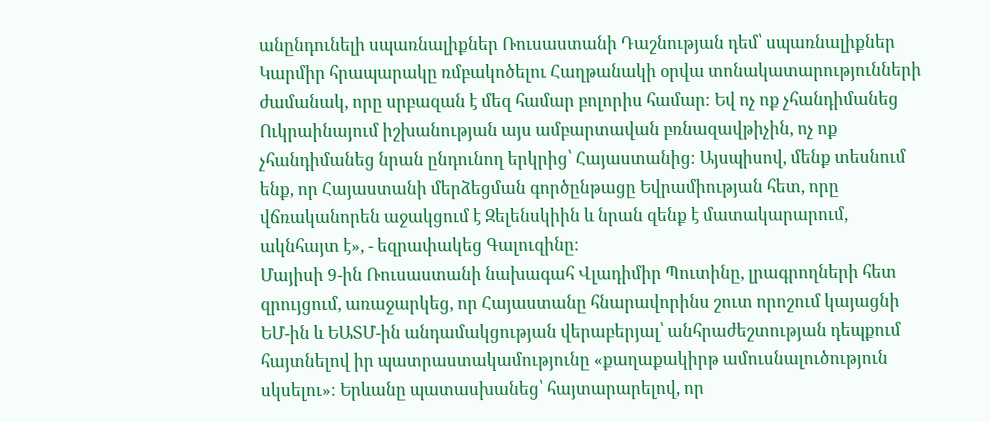անընդունելի սպառնալիքներ Ռուսաստանի Դաշնության դեմ՝ սպառնալիքներ Կարմիր հրապարակը ռմբակոծելու Հաղթանակի օրվա տոնակատարությունների ժամանակ, որը սրբազան է մեզ համար բոլորիս համար։ Եվ ոչ ոք չհանդիմանեց Ուկրաինայում իշխանության այս ամբարտավան բռնազավթիչին, ոչ ոք չհանդիմանեց նրան ընդունող երկրից՝ Հայաստանից։ Այսպիսով, մենք տեսնում ենք, որ Հայաստանի մերձեցման գործընթացը Եվրամիության հետ, որը վճռականորեն աջակցում է Զելենսկիին և նրան զենք է մատակարարում, ակնհայտ է», - եզրափակեց Գալուզինը։
Մայիսի 9-ին Ռուսաստանի նախագահ Վլադիմիր Պուտինը, լրագրողների հետ զրույցում, առաջարկեց, որ Հայաստանը հնարավորինս շուտ որոշում կայացնի ԵՄ-ին և ԵԱՏՄ-ին անդամակցության վերաբերյալ՝ անհրաժեշտության դեպքում հայտնելով իր պատրաստակամությունը «քաղաքակիրթ ամուսնալուծություն սկսելու»։ Երևանը պատասխանեց՝ հայտարարելով, որ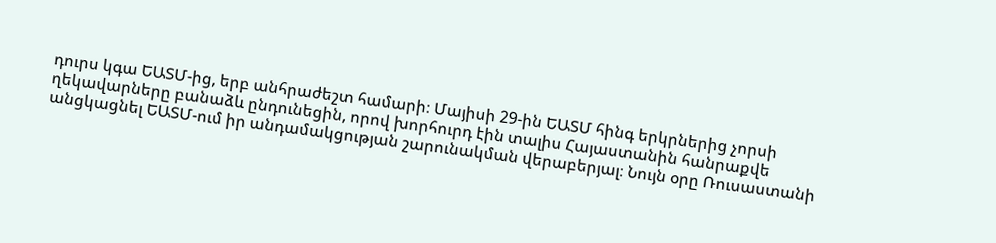դուրս կգա ԵԱՏՄ-ից, երբ անհրաժեշտ համարի։ Մայիսի 29-ին ԵԱՏՄ հինգ երկրներից չորսի ղեկավարները բանաձև ընդունեցին, որով խորհուրդ էին տալիս Հայաստանին հանրաքվե անցկացնել ԵԱՏՄ-ում իր անդամակցության շարունակման վերաբերյալ։ Նույն օրը Ռուսաստանի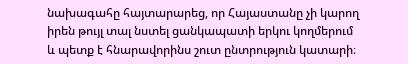նախագահը հայտարարեց, որ Հայաստանը չի կարող իրեն թույլ տալ նստել ցանկապատի երկու կողմերում և պետք է հնարավորինս շուտ ընտրություն կատարի։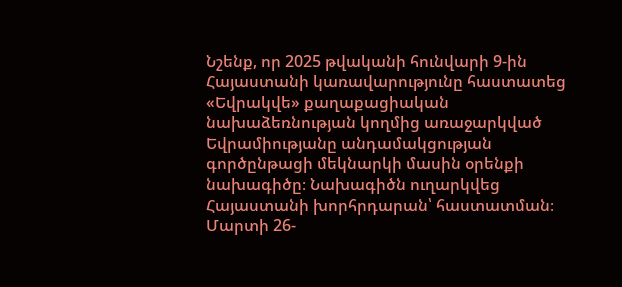Նշենք, որ 2025 թվականի հունվարի 9-ին Հայաստանի կառավարությունը հաստատեց «Եվրակվե» քաղաքացիական նախաձեռնության կողմից առաջարկված Եվրամիությանը անդամակցության գործընթացի մեկնարկի մասին օրենքի նախագիծը։ Նախագիծն ուղարկվեց Հայաստանի խորհրդարան՝ հաստատման։ Մարտի 26-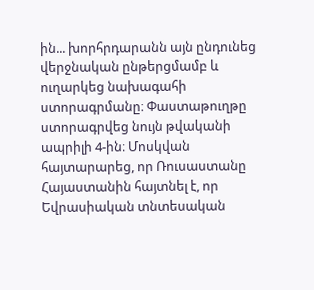ին... խորհրդարանն այն ընդունեց վերջնական ընթերցմամբ և ուղարկեց նախագահի ստորագրմանը։ Փաստաթուղթը ստորագրվեց նույն թվականի ապրիլի 4-ին։ Մոսկվան հայտարարեց, որ Ռուսաստանը Հայաստանին հայտնել է, որ Եվրասիական տնտեսական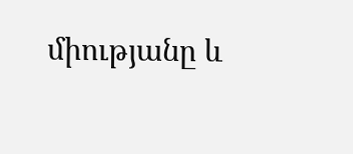միությանը և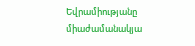Եվրամիությանը միաժամանակյա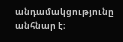անդամակցությունը անհնար է։